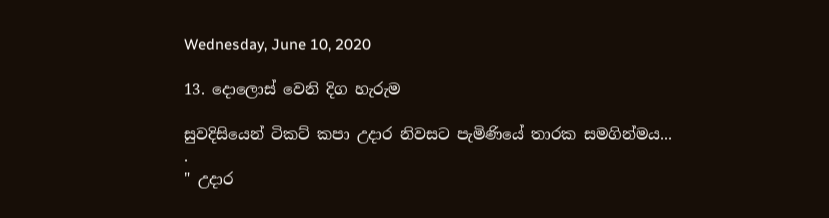Wednesday, June 10, 2020

13. දොලොස් වෙනි දිග හැරුම

සුවදිසියෙන් ටිකට් කපා උදාර නිවසට පැමිණියේ තාරක සමගින්මය...
.
" උදාර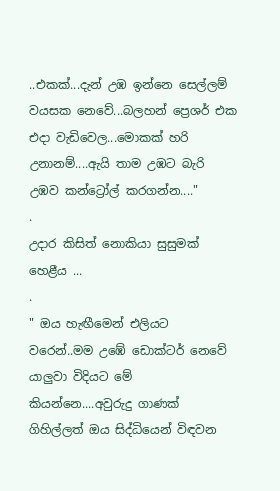..එකක්...දැන් උඹ ඉන්නෙ සෙල්ලම් වයසක නෙවේ...බලහන් ප්‍රෙශර් එක එදා වැඩිවෙල...මොකක් හරි උනානම්....ඇයි තාම උඹට බැරි උඹව කන්ට්‍රෝල් කරගන්න...."
.
උදාර කිසිත් නොකියා සුසුමක් හෙළීය ...
.
" ඔය හැඟීමෙන් එලියට වරෙන්..මම උඹේ ඩොක්ටර් නෙවේ යාලුවා විදියට මේ කියන්නෙ....අවුරුදු ගාණක් ගිහිල්ලත් ඔය සිද්ධියෙන් විඳවන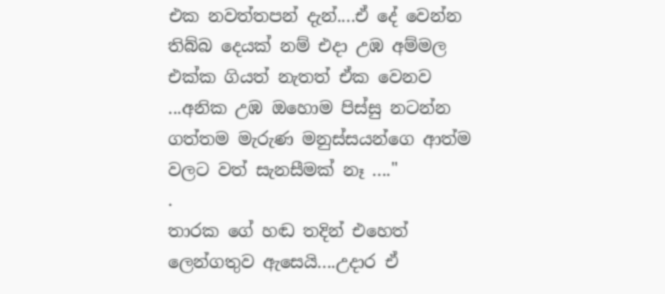එක නවත්තපන් දැන්....ඒ දේ වෙන්න තිබ්බ දෙයක් නම් එදා උඹ අම්මල එක්ක ගියත් නැතත් ඒක වෙනව ...අනික උඹ ඔහොම පිස්සු නටන්න ගත්තම මැරුණ මනුස්සයන්ගෙ ආත්ම වලට වත් සැනසීමක් නෑ ...."
.
තාරක ගේ හඬ තදින් එහෙත් ලෙන්ගතුව ඇසෙයි....උදාර ඒ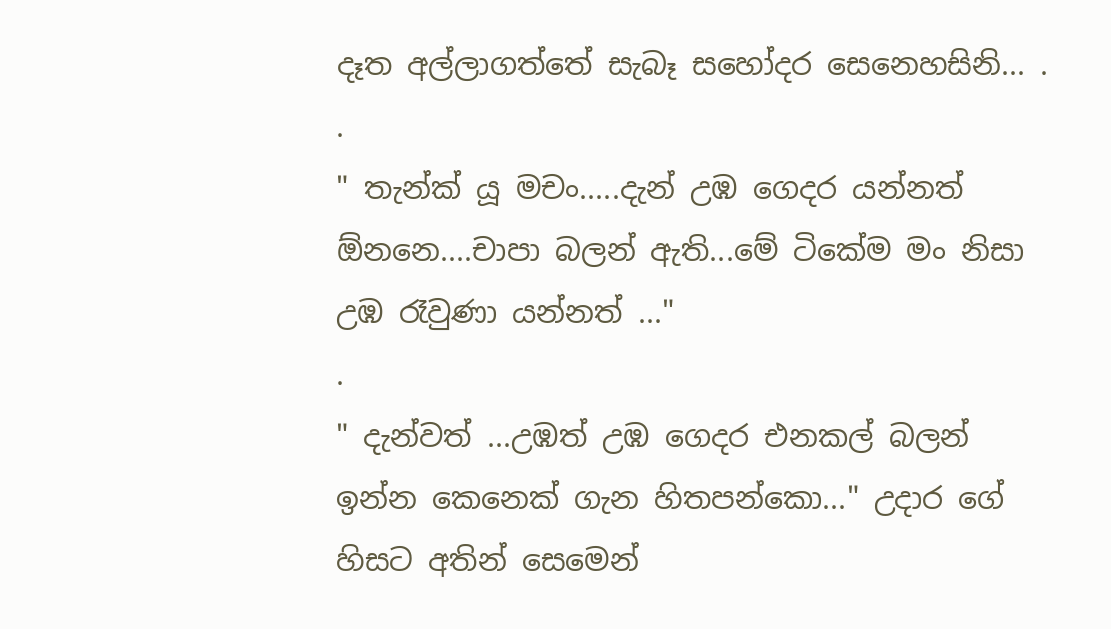දෑත අල්ලාගත්තේ සැබෑ සහෝදර සෙනෙහසිනි... .
.
" තැන්ක් යූ මචං.....දැන් උඹ ගෙදර යන්නත් ඕනනෙ....චාපා බලන් ඇති...මේ ටිකේම මං නිසා උඹ රෑවුණා යන්නත් ..."
.
" දැන්වත් ...උඹත් උඹ ගෙදර එනකල් බලන් ඉන්න කෙනෙක් ගැන හිතපන්කො..." උදාර ගේ හිසට අතින් සෙමෙන්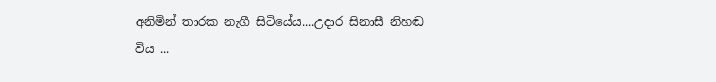අනිමින් තාරක නැගී සිටියේය....උදාර සිනාසී නිහඬ විය ...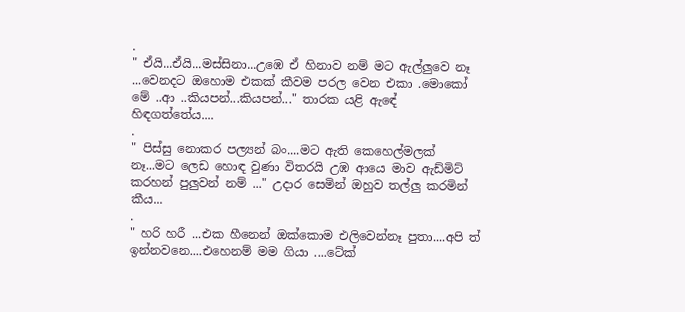.
" ඒයි...ඒයි...මස්සිනා...උඹෙ ඒ හිනාව නම් මට ඇල්ලුවෙ නෑ ...වෙනදට ඔහොම එකක් කීවම පරල වෙන එකා .මොකෝ මේ ..ආ ..කියපන්...කියපන්..." තාරක යළි ඇඳේ හිඳගත්තේය....
.
" පිස්සු නොකර පල්‍යන් බං....මට ඇති කෙහෙල්මලක් නෑ...මට ලෙඩ හොඳ වුණා විතරයි උඹ ආයෙ මාව ඇඩ්මිට් කරහන් පුලුවන් නම් ..." උදාර සෙමින් ඔහුව තල්ලු කරමින් කීය...
.
" හරි හරී ...එක හීනෙන් ඔක්කොම එලිවෙන්නෑ පුතා....අපි ත් ඉන්නවනෙ....එහෙනම් මම ගියා ....ටේක්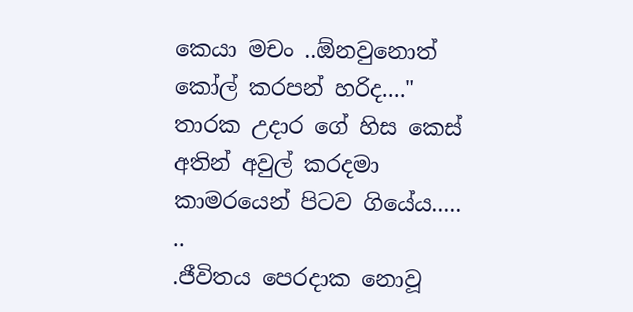කෙයා මචං ..ඕනවුනොත් කෝල් කරපන් හරිද...." තාරක උදාර ගේ හිස කෙස් අතින් අවුල් කරදමා කාමරයෙන් පිටව ගියේය.....
..
.ජීවිතය පෙරදාක නොවූ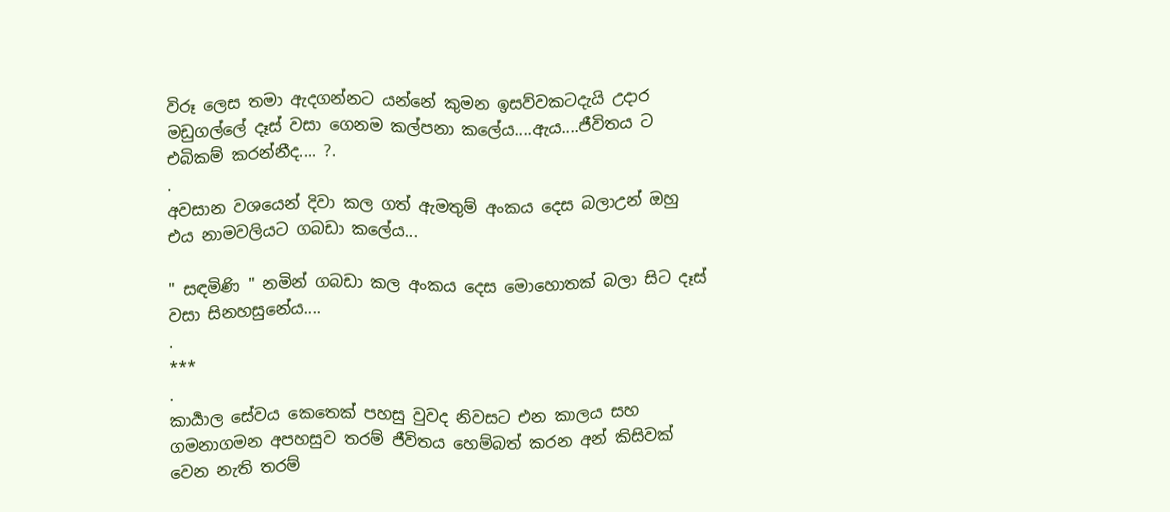විරූ ලෙස තමා ඇදගන්නට යන්නේ කුමන ඉසව්වකටදැයි උදාර මඩුගල්ලේ දෑස් වසා ගෙනම කල්පනා කලේය....ඇය....ජීවිතය ට එබිකම් කරන්නීද.... ?.
.
අවසාන වශයෙන් දිවා කල ගත් ඇමතුම් අංකය දෙස බලාඋන් ඔහු එය නාමවලියට ගබඩා කලේය...

" සඳමිණි " නමින් ගබඩා කල අංකය දෙස මොහොතක් බලා සිට දෑස් වසා සිනහසුනේය....
.
***
.
කාර්‍යාල සේවය කෙතෙක් පහසු වුවද නිවසට එන කාලය සහ ගමනාගමන අපහසුව තරම් ජීවිතය හෙම්බත් කරන අන් කිසිවක් වෙන නැති තරම්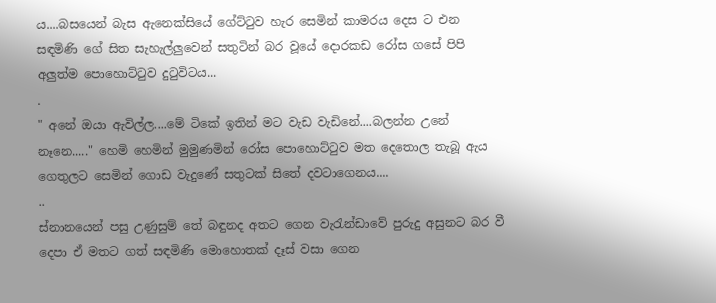ය....බසයෙන් බැස ඇනෙක්සියේ ගේට්ටුව හැර සෙමින් කාමරය දෙස ට එන සඳමිණි ගේ සිත සැහැල්ලුවෙන් සතුටින් බර වූයේ දොරකඩ රෝස ගසේ පිපි අලුත්ම පොහොට්ටුව දුටුවිටය...
.
" අනේ ඔයා ඇවිල්ල....මේ ටිකේ ඉතින් මට වැඩ වැඩිනේ....බලන්න උනේ නෑනෙ....." හෙමි හෙමින් මුමුණමින් රෝස පොහොට්ටුව මත දෙතොල තැබූ ඇය ගෙතුලට සෙමින් ගොඩ වැදුණේ සතුටක් සිතේ දවටාගෙනය....
..
ස්නානයෙන් පසු උණුසුම් තේ බඳුනද අතට ගෙන වැරැන්ඩාවේ පුරුදු අසුනට බර වී දෙපා ඒ මතට ගත් සඳමිණි මොහොතක් දෑස් වසා ගෙන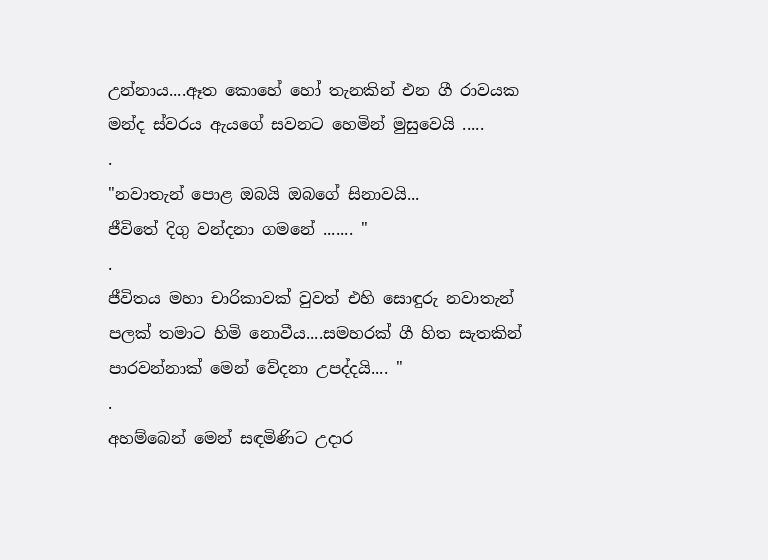උන්නාය....ඈත කොහේ හෝ තැනකින් එන ගී රාවයක මන්ද ස්වරය ඇයගේ සවනට හෙමින් මුසුවෙයි .....
.
"නවාතැන් පොළ ඔබයි ඔබගේ සිනාවයි...
ජීවිතේ දිගු වන්දනා ගමනේ ....... "
.
ජීවිතය මහා චාරිකාවක් වුවත් එහි සොඳුරු නවාතැන් පලක් තමාට හිමි නොවීය....සමහරක් ගී හිත සැතකින් පාරවන්නාක් මෙන් වේදනා උපද්දයි.... "
.
අහම්බෙන් මෙන් සඳමිණිට උදාර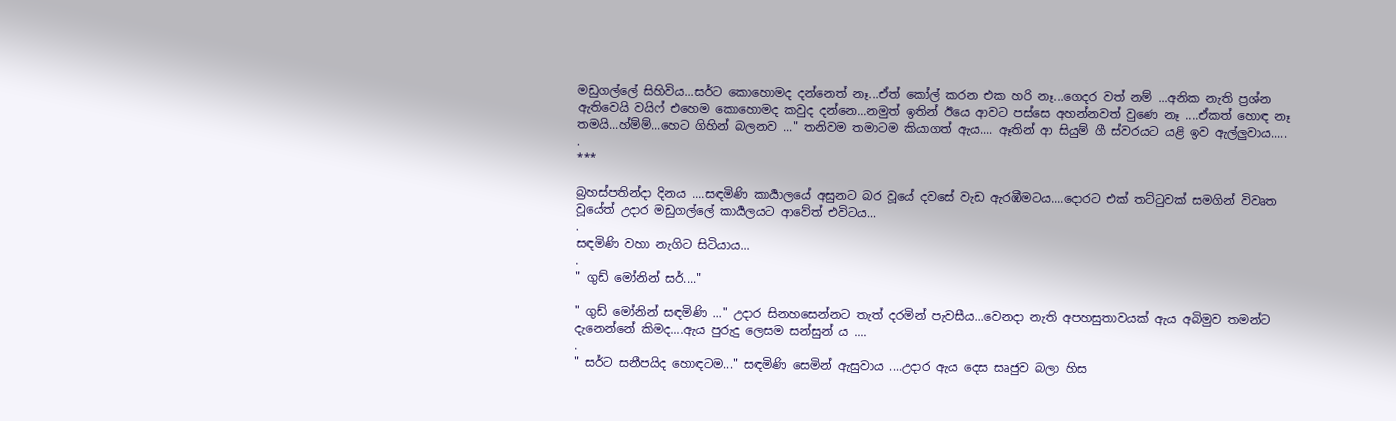මඩුගල්ලේ සිහිවිය...සර්ට කොහොමද දන්නෙත් නෑ...ඒත් කෝල් කරන එක හරි නෑ...ගෙදර වත් නම් ...අනික නැති ප්‍රශ්න ඇතිවෙයි වයිෆ් එහෙම කොහොමද කවුද දන්නෙ...නමුත් ඉතින් ඊයෙ ආවට පස්සෙ අහන්නවත් වුණෙ නෑ ....ඒකත් හොඳ නෑ තමයි...හ්ම්ම්...හෙට ගිහින් බලනව ..." තනිවම තමාටම කියාගත් ඇය.... ඈතින් ආ සියුම් ගී ස්වරයට යළි ඉව ඇල්ලුවාය.....
.
***

බ්‍රහස්පතින්දා දිනය ....සඳමිණි කාර්‍යාලයේ අසුනට බර වූයේ දවසේ වැඩ ඇරඹීමටය....දොරට එක් තට්ටුවක් සමගින් විවෘත වූයේත් උදාර මඩුගල්ලේ කාර්‍යලයට ආවේත් එවිටය...
.
සඳමිණි වහා නැගිට සිටියාය...
.
" ගුඩ් මෝනින් සර්...."

" ගුඩ් මෝනින් සඳමිණි ..." උදාර සිනහසෙන්නට තැත් දරමින් පැවසීය...වෙනදා නැති අපහසුතාවයක් ඇය අබිමුව තමන්ට දැනෙන්නේ කිමද....ඇය පුරුදු ලෙසම සන්සුන්‍ ය ....
.
" සර්ට සනීපයිද හොඳටම..." සඳමිණි සෙමින් ඇසුවාය ....උදාර ඇය දෙස සෘජුව බලා හිස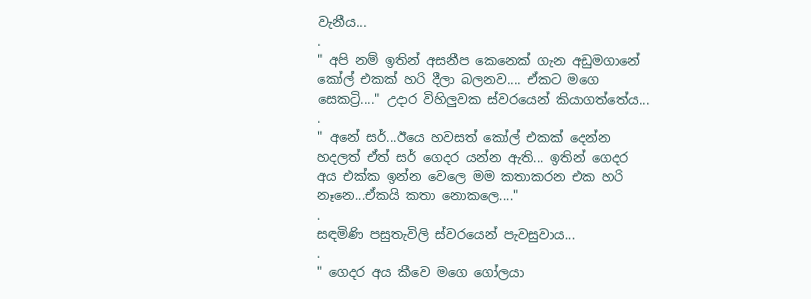වැනීය...
.
" අපි නම් ඉතින් අසනීප කෙනෙක් ගැන අඩුමගානේ කෝල් එකක් හරි දීලා බලනව.... ඒකට මගෙ සෙකට්‍රි...." උදාර විහිලුවක ස්වරයෙන් කියාගත්තේය...
.
" අනේ සර්...ඊයෙ හවසත් කෝල් එකක් දෙන්න හදලත් ඒත් සර් ගෙදර යන්න ඇති... ඉතින් ගෙදර අය එක්ක ඉන්න වෙලෙ මම කතාකරන එක හරි නෑනෙ...ඒකයි කතා නොකලෙ...."
.
සඳමිණි පසුතැවිලි ස්වරයෙන් පැවසුවාය...
.
" ගෙදර අය කීවෙ මගෙ ගෝලයා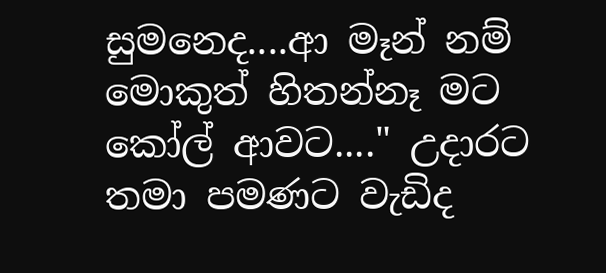සුමනෙද....ආ මෑන් නම් මොකුත් හිතන්නෑ මට කෝල් ආවට...." උදාරට තමා පමණට වැඩිද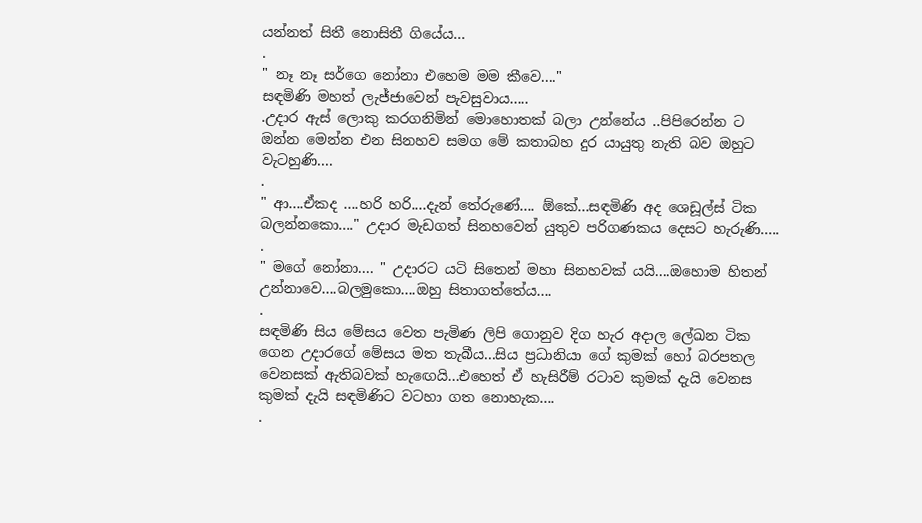යන්නත් සිතී නොසිතී ගියේය...
.
" නෑ නෑ සර්ගෙ නෝනා එහෙම මම කීවෙ...."
සඳමිණි මහත් ලැජ්ජාවෙන් පැවසුවාය.....
.උදාර ඇස් ලොකු කරගනිමින් මොහොතක් බලා උන්නේය ..පිපිරෙන්න ට ඔන්න මෙන්න එන සිනහව සමග මේ කතාබහ දුර යායුතු නැති බව ඔහුට වැටහුණි....
.
" ආ....ඒකද ....හරි හරි....දැන් තේරුණේ.... ඕකේ...සඳමිණි අද ශෙඩූල්ස් ටික බලන්නකො...." උදාර මැඩගත් සිනහවෙන් යුතුව පරිගණකය දෙසට හැරුණි.....
.
" මගේ නෝනා.... " උදාරට යටි සිතෙන් මහා සිනහවක් යයි....ඔහොම හිතන් උන්නාවෙ....බලමුකො....ඔහු සිතාගත්තේය....
.
සඳමිණි සිය මේසය වෙත පැමිණ ලිපි ගොනුව දිග හැර අදාල ලේඛන ටික ගෙන උදාරගේ මේසය මත තැබීය...සිය ප්‍රධානියා ගේ කුමක් හෝ බරපතල වෙනසක් ඇතිබවක් හැඟෙයි...එහෙත් ඒ හැසිරීම් රටාව කුමක් දැයි වෙනස කුමක් දැයි සඳමිණිට වටහා ගත නොහැක....
.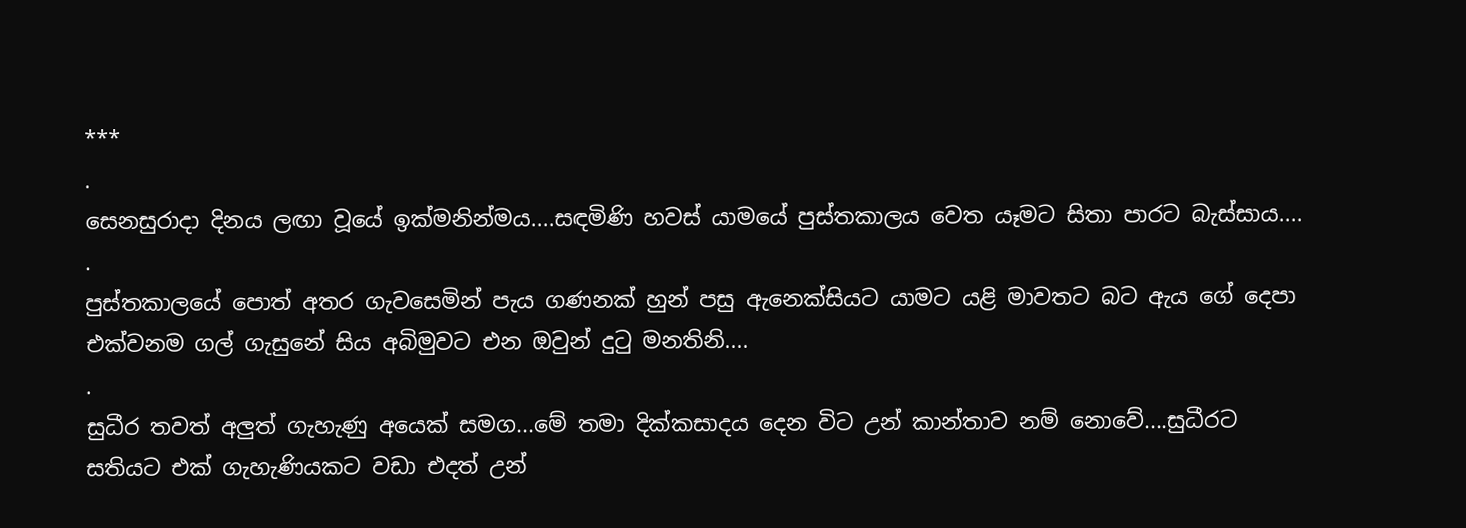***
.
සෙනසුරාදා දිනය ලඟා වූයේ ඉක්මනින්මය....සඳමිණි හවස් යාමයේ පුස්තකාලය වෙත යෑමට සිතා පාරට බැස්සාය....
.
පුස්තකාලයේ පොත් අතර ගැවසෙමින් පැය ගණනක් හුන් පසු ඇනෙක්සියට යාමට යළි මාවතට බට ඇය ගේ දෙපා එක්වනම ගල් ගැසුනේ සිය අබිමුවට එන ඔවුන් දුටු මනතිනි....
.
සුධීර තවත් අලුත් ගැහැණු අයෙක් සමග...මේ තමා දික්කසාදය දෙන විට උන් කාන්තාව නම් නොවේ....සුධීරට සතියට එක් ගැහැණියකට වඩා එදත් උන්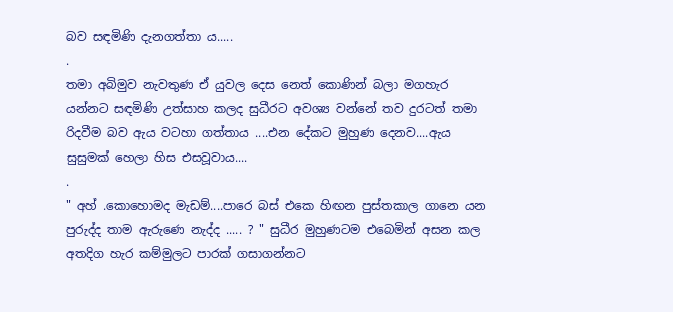බව සඳමිණි දැනගත්තා ය.....
.
තමා අබිමුව නැවතුණ ඒ යුවල දෙස නෙත් කොණින් බලා මගහැර යන්නට සඳමිණි උත්සාහ කලද සුධීරට අවශ්‍ය වන්නේ තව දුරටත් තමා රිදවීම බව ඇය වටහා ගත්තාය ....එන දේකට මුහුණ දෙනව....ඇය සුසුමක් හෙලා හිස එසවූවාය....
.
" අහ් .කොහොමද මැඩම්....පාරෙ බස් එකෙ හිඟන පුස්තකාල ගානෙ යන පුරුද්ද තාම ඇරුණෙ නැද්ද ..... ? " සුධීර මුහුණටම එබෙමින් අසන කල අතදිග හැර කම්මුලට පාරක් ගසාගන්නට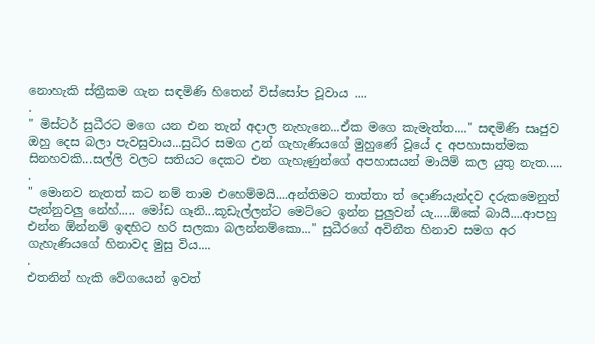නොහැකි ස්ත්‍රීකම ගැන සඳමිණි හිතෙන් විස්සෝප වූවාය ....
.
" මිස්ටර් සුධීරට මගෙ යන එන තැන් අදාල නැහැනෙ...ඒක මගෙ කැමැත්ත...." සඳමිණි සෘජුව ඔහු දෙස බලා පැවසුවාය...සුධිර සමග උන් ගැහැණියගේ මුහුණේ වූයේ ද අපහාසාත්මක සිනහවකි...සල්ලි වලට සතියට දෙකට එන ගැහැණුන්ගේ අපහාසයන් මායිම් කල යුතු නැත.....
.
" මොනව නැතත් කට නම් තාම එහෙම්මයි....අන්තිමට තාත්තා ත් දොණියැන්දව දරුකමෙනුත් පැන්නුවලු නේහ්..... මෝඩ ගෑනි...කූඩැල්ලන්ට මෙට්ටෙ ඉන්න පුලුවන් යැ.....ඕකේ බායී....ආපහු එන්න ඕන්නම් ඉඳහිට හරි සලකා බලන්නම්කො..." සුධීරගේ අවිනීත හිනාව සමග අර ගැහැණියගේ හිනාවද මුසු විය....
.
එතනින් හැකි වේගයෙන් ඉවත්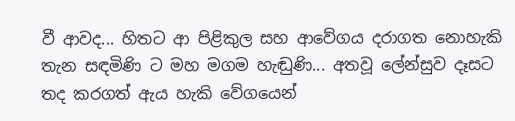වී ආවද... හිතට ආ පිළිකුල සහ ආවේගය දරාගත නොහැකි තැන සඳමිණි ට මහ මගම හැඬුණි... අතවූ ලේන්සුව දෑසට තද කරගත් ඇය හැකි වේගයෙන්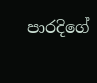පාරදිගේ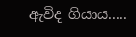ඇවිද ගියාය.....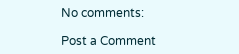No comments:

Post a Comment